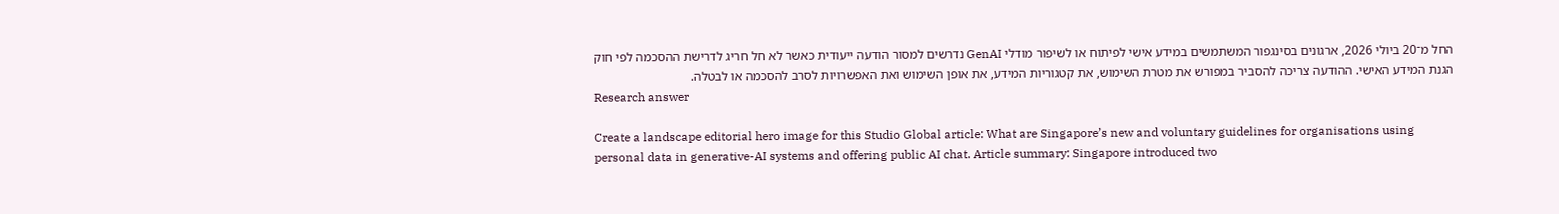החל מ־20 ביולי 2026, ארגונים בסינגפור המשתמשים במידע אישי לפיתוח או לשיפור מודלי GenAI נדרשים למסור הודעה ייעודית כאשר לא חל חריג לדרישת ההסכמה לפי חוק הגנת המידע האישי. ההודעה צריכה להסביר במפורש את מטרת השימוש, את קטגוריות המידע, את אופן השימוש ואת האפשרויות לסרב להסכמה או לבטלה.
Research answer

Create a landscape editorial hero image for this Studio Global article: What are Singapore’s new and voluntary guidelines for organisations using personal data in generative-AI systems and offering public AI chat. Article summary: Singapore introduced two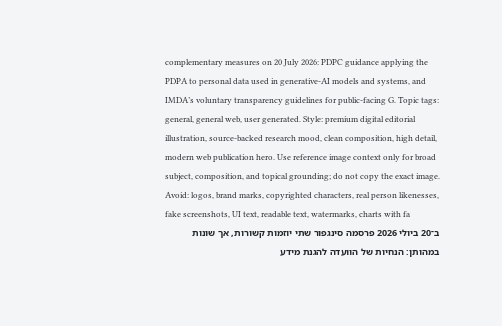complementary measures on 20 July 2026: PDPC guidance applying the PDPA to personal data used in generative-AI models and systems, and IMDA’s voluntary transparency guidelines for public-facing G. Topic tags: general, general web, user generated. Style: premium digital editorial illustration, source-backed research mood, clean composition, high detail, modern web publication hero. Use reference image context only for broad subject, composition, and topical grounding; do not copy the exact image. Avoid: logos, brand marks, copyrighted characters, real person likenesses, fake screenshots, UI text, readable text, watermarks, charts with fa
ב־20 ביולי 2026 פרסמה סינגפור שתי יוזמות קשורות, אך שונות במהותן: הנחיות של הוועדה להגנת מידע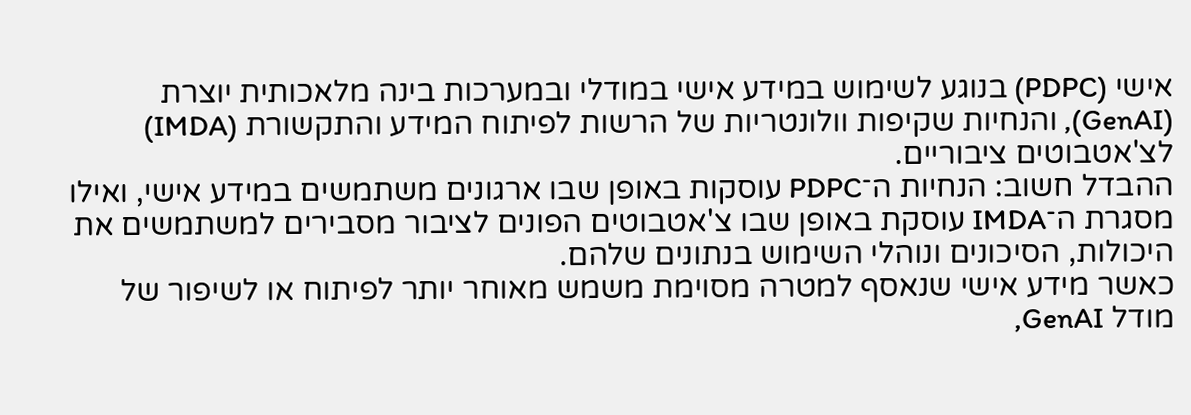אישי (PDPC) בנוגע לשימוש במידע אישי במודלי ובמערכות בינה מלאכותית יוצרת (GenAI), והנחיות שקיפות וולונטריות של הרשות לפיתוח המידע והתקשורת (IMDA) לצ'אטבוטים ציבוריים.
ההבדל חשוב: הנחיות ה־PDPC עוסקות באופן שבו ארגונים משתמשים במידע אישי, ואילו מסגרת ה־IMDA עוסקת באופן שבו צ'אטבוטים הפונים לציבור מסבירים למשתמשים את היכולות, הסיכונים ונוהלי השימוש בנתונים שלהם.
כאשר מידע אישי שנאסף למטרה מסוימת משמש מאוחר יותר לפיתוח או לשיפור של מודל GenAI,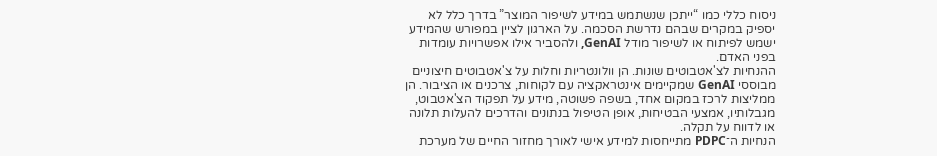ניסוח כללי כמו “ייתכן שנשתמש במידע לשיפור המוצר” בדרך כלל לא יספיק במקרים שבהם נדרשת הסכמה. על הארגון לציין במפורש שהמידע ישמש לפיתוח או לשיפור מודל GenAI, ולהסביר אילו אפשרויות עומדות בפני האדם.
ההנחיות לצ'אטבוטים שונות. הן וולונטריות וחלות על צ'אטבוטים חיצוניים מבוססי GenAI שמקיימים אינטראקציה עם לקוחות, צרכנים או הציבור. הן ממליצות לרכז במקום אחד, בשפה פשוטה, מידע על תפקוד הצ'אטבוט, מגבלותיו, אמצעי הבטיחות, אופן הטיפול בנתונים והדרכים להעלות תלונה או לדווח על תקלה.
הנחיות ה־PDPC מתייחסות למידע אישי לאורך מחזור החיים של מערכת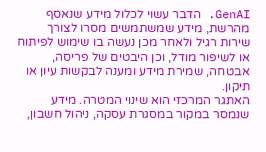GenAI. הדבר עשוי לכלול מידע שנאסף מהרשת, מידע שמשתמשים מסרו לצורך שירות רגיל ולאחר מכן נעשה בו שימוש לפיתוח או לשיפור מודל, וכן היבטים של פריסה, אבטחה, שמירת מידע ומענה לבקשות עיון או תיקון.
האתגר המרכזי הוא שינוי המטרה. מידע שנמסר במקור במסגרת עסקה, ניהול חשבון,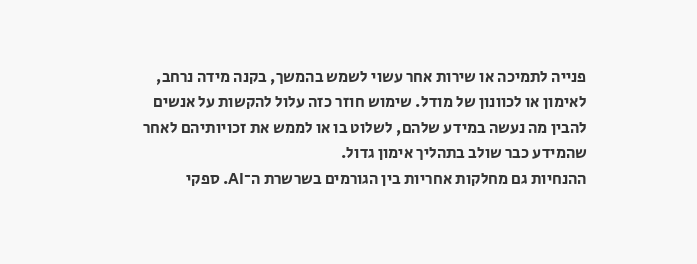פנייה לתמיכה או שירות אחר עשוי לשמש בהמשך, בקנה מידה נרחב, לאימון או לכוונון של מודל. שימוש חוזר כזה עלול להקשות על אנשים להבין מה נעשה במידע שלהם, לשלוט בו או לממש את זכויותיהם לאחר שהמידע כבר שולב בתהליך אימון גדול.
ההנחיות גם מחלקות אחריות בין הגורמים בשרשרת ה־AI. ספקי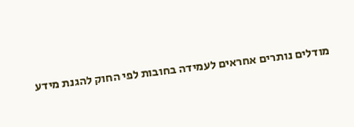מודלים נותרים אחראים לעמידה בחובות לפי החוק להגנת מידע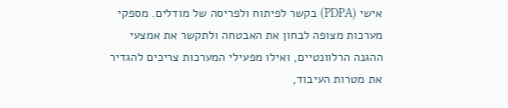אישי (PDPA) בקשר לפיתוח ולפריסה של מודלים. מספקי מערכות מצופה לבחון את האבטחה ולתקשר את אמצעי ההגנה הרלוונטיים, ואילו מפעילי המערכות צריכים להגדיר את מטרות העיבוד,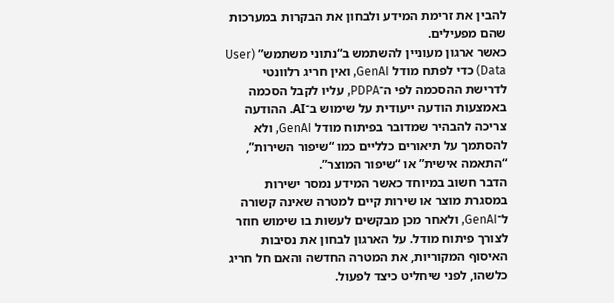להבין את זרימת המידע ולבחון את הבקרות במערכות שהם מפעילים.
כאשר ארגון מעוניין להשתמש ב“נתוני משתמש” (User Data) כדי לפתח מודל GenAI, ואין חריג רלוונטי לדרישת ההסכמה לפי ה־PDPA, עליו לקבל הסכמה באמצעות הודעה ייעודית על שימוש ב־AI. ההודעה צריכה להבהיר שמדובר בפיתוח מודל GenAI, ולא להסתמך על תיאורים כלליים כמו “שיפור השירות”, “התאמה אישית” או “שיפור המוצר”.
הדבר חשוב במיוחד כאשר המידע נמסר ישירות במסגרת מוצר או שירות קיים למטרה שאינה קשורה ל־GenAI, ולאחר מכן מבקשים לעשות בו שימוש חוזר לצורך פיתוח מודל. על הארגון לבחון את נסיבות האיסוף המקוריות, את המטרה החדשה והאם חל חריג כלשהו, לפני שיחליט כיצד לפעול.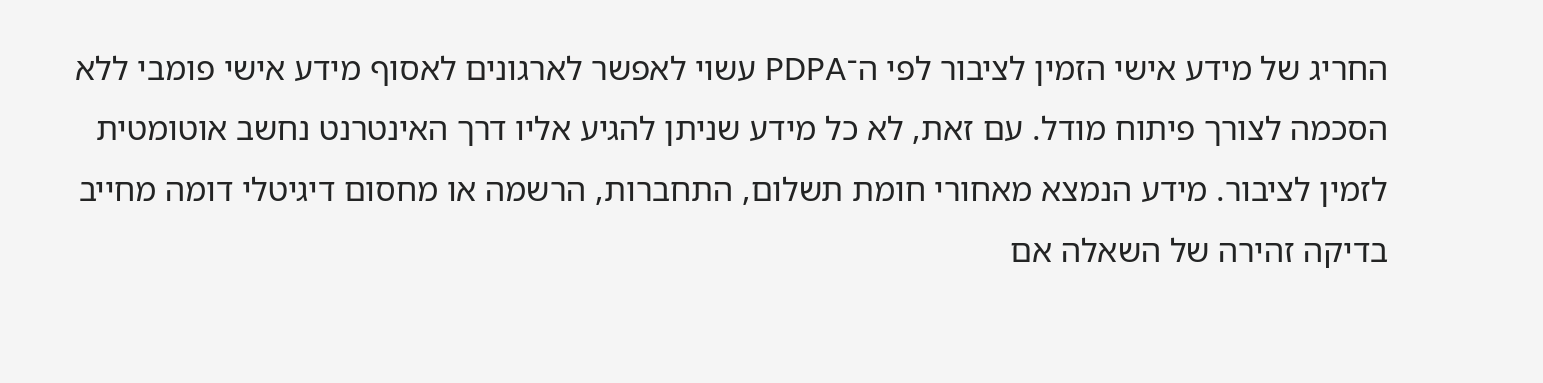החריג של מידע אישי הזמין לציבור לפי ה־PDPA עשוי לאפשר לארגונים לאסוף מידע אישי פומבי ללא הסכמה לצורך פיתוח מודל. עם זאת, לא כל מידע שניתן להגיע אליו דרך האינטרנט נחשב אוטומטית לזמין לציבור. מידע הנמצא מאחורי חומת תשלום, התחברות, הרשמה או מחסום דיגיטלי דומה מחייב בדיקה זהירה של השאלה אם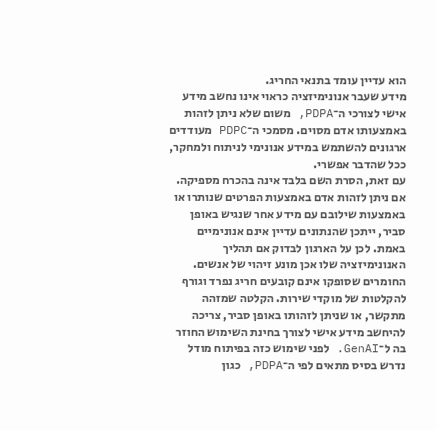הוא עדיין עומד בתנאי החריג.
מידע שעבר אנונימיזציה כראוי אינו נחשב מידע אישי לצורכי ה־PDPA, משום שלא ניתן לזהות באמצעותו אדם מסוים. מסמכי ה־PDPC מעודדים ארגונים להשתמש במידע אנונימי לניתוח ולמחקר, ככל שהדבר אפשרי.
עם זאת, הסרת השם בלבד אינה בהכרח מספיקה. אם ניתן לזהות אדם באמצעות הפרטים שנותרו או באמצעות שילובם עם מידע אחר שנגיש באופן סביר, ייתכן שהנתונים עדיין אינם אנונימיים באמת. לכן על הארגון לבדוק אם תהליך האנונימיזציה שלו אכן מונע זיהוי של אנשים.
החומרים שסופקו אינם קובעים חריג נפרד וגורף להקלטות של מוקדי שירות. הקלטה שמזהה מתקשר, או שניתן לזהותו באופן סביר, צריכה להיחשב מידע אישי לצורך בחינת השימוש החוזר בה ל־GenAI. לפני שימוש כזה בפיתוח מודל נדרש בסיס מתאים לפי ה־PDPA, כגון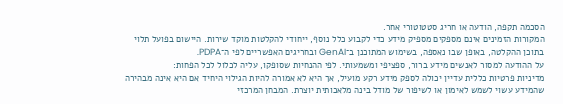הסכמה תקפה, הודעה או חריג סטטוטורי אחר.
המקורות הזמינים אינם מספקים מספיק מידע כדי לקבוע כלל נוסף, ייחודי להקלטות מוקד שירות. היישום בפועל תלוי בתוכן ההקלטה, באופן שבו נאספה, בשימוש המתוכנן ב־GenAI ובחריגים האפשריים לפי ה־PDPA.
על ההודעה למסור לאנשים מידע ברור, ספציפי ומשמעותי. לפי ההנחיות שסופקו, עליה לכלול לכל הפחות:
מדיניות פרטיות כללית עדיין יכולה לספק מידע רקע מועיל, אך היא לא אמורה להיות הגילוי היחיד אם היא אינה מבהירה שהמידע עשוי לשמש לאימון או לשיפור של מודל בינה מלאכותית יוצרת. המבחן המרכזי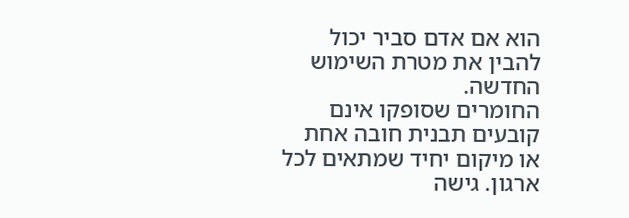הוא אם אדם סביר יכול להבין את מטרת השימוש החדשה.
החומרים שסופקו אינם קובעים תבנית חובה אחת או מיקום יחיד שמתאים לכל ארגון. גישה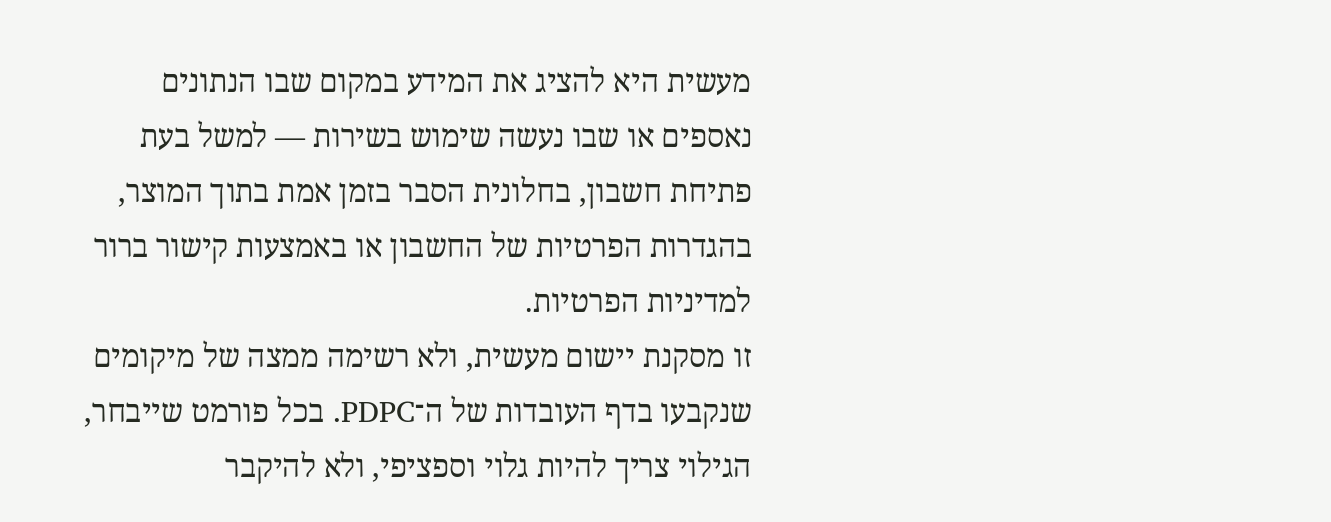מעשית היא להציג את המידע במקום שבו הנתונים נאספים או שבו נעשה שימוש בשירות — למשל בעת פתיחת חשבון, בחלונית הסבר בזמן אמת בתוך המוצר, בהגדרות הפרטיות של החשבון או באמצעות קישור ברור למדיניות הפרטיות.
זו מסקנת יישום מעשית, ולא רשימה ממצה של מיקומים שנקבעו בדף העובדות של ה־PDPC. בכל פורמט שייבחר, הגילוי צריך להיות גלוי וספציפי, ולא להיקבר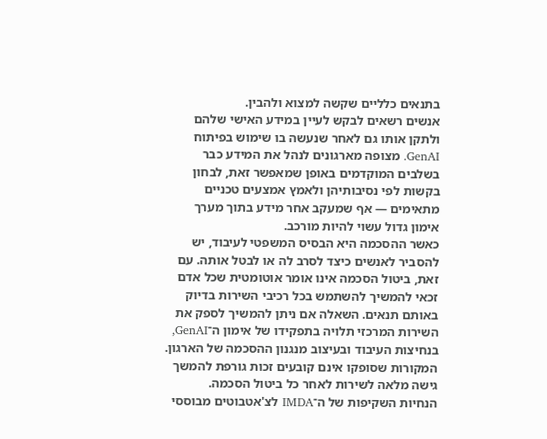בתנאים כלליים שקשה למצוא ולהבין.
אנשים רשאים לבקש לעיין במידע האישי שלהם ולתקן אותו גם לאחר שנעשה בו שימוש בפיתוח GenAI. מצופה מארגונים לנהל את המידע כבר בשלבים המוקדמים באופן שמאפשר זאת, לבחון בקשות לפי נסיבותיהן ולאמץ אמצעים טכניים מתאימים — אף שמעקב אחר מידע בתוך מערך אימון גדול עשוי להיות מורכב.
כאשר ההסכמה היא הבסיס המשפטי לעיבוד, יש להסביר לאנשים כיצד לסרב לה או לבטל אותה. עם זאת, ביטול הסכמה אינו אומר אוטומטית שכל אדם זכאי להמשיך להשתמש בכל רכיבי השירות בדיוק באותם תנאים. השאלה אם ניתן להמשיך לספק את השירות המרכזי תלויה בתפקידו של אימון ה־GenAI, בנחיצות העיבוד ובעיצוב מנגנון ההסכמה של הארגון. המקורות שסופקו אינם קובעים זכות גורפת להמשך גישה מלאה לשירות לאחר כל ביטול הסכמה.
הנחיות השקיפות של ה־IMDA לצ'אטבוטים מבוססי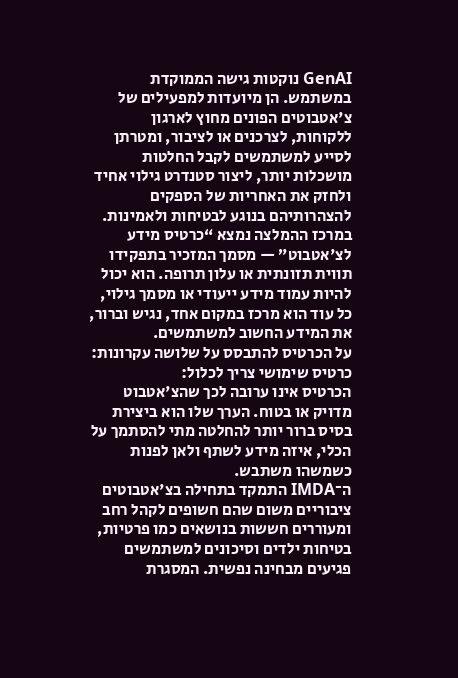GenAI נוקטות גישה הממוקדת במשתמש. הן מיועדות למפעילים של צ'אטבוטים הפונים מחוץ לארגון ללקוחות, לצרכנים או לציבור, ומטרתן לסייע למשתמשים לקבל החלטות מושכלות יותר, ליצור סטנדרט גילוי אחיד ולחזק את האחריות של הספקים להצהרותיהם בנוגע לבטיחות ולאמינות.
במרכז ההמלצה נמצא “כרטיס מידע לצ'אטבוט” — מסמך המזכיר בתפקידו תווית תזונתית או עלון תרופה. הוא יכול להיות עמוד מידע ייעודי או מסמך גילוי, כל עוד הוא מרכז במקום אחד, נגיש וברור, את המידע החשוב למשתמשים.
על הכרטיס להתבסס על שלושה עקרונות:
כרטיס שימושי צריך לכלול:
הכרטיס אינו ערובה לכך שהצ'אטבוט מדויק או בטוח. הערך שלו הוא ביצירת בסיס ברור יותר להחלטה מתי להסתמך על הכלי, איזה מידע לשתף ולאן לפנות כשמשהו משתבש.
ה־IMDA התמקד בתחילה בצ'אטבוטים ציבוריים משום שהם חשופים לקהל רחב ומעוררים חששות בנושאים כמו פרטיות, בטיחות ילדים וסיכונים למשתמשים פגיעים מבחינה נפשית. המסגרת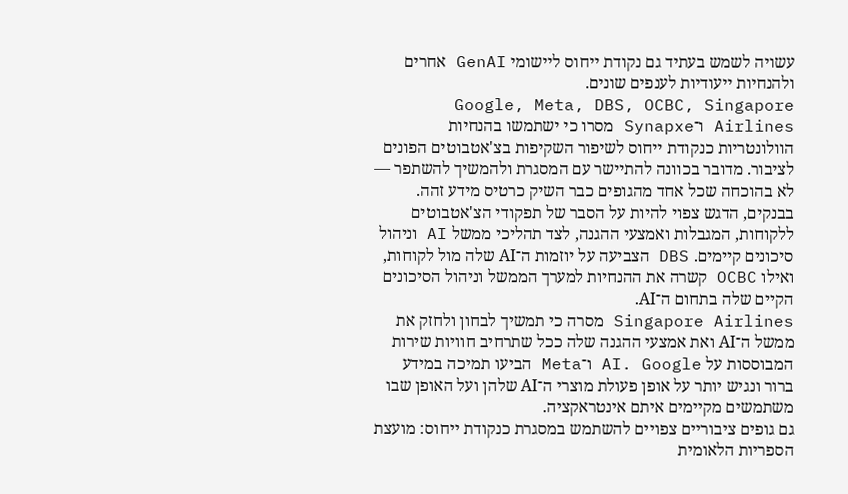עשויה לשמש בעתיד גם נקודת ייחוס ליישומי GenAI אחרים ולהנחיות ייעודיות לענפים שונים.
Google, Meta, DBS, OCBC, Singapore Airlines ו־Synapxe מסרו כי ישתמשו בהנחיות הוולונטריות כנקודת ייחוס לשיפור השקיפות בצ'אטבוטים הפונים לציבור. מדובר בכוונה להתיישר עם המסגרת ולהמשיך להשתפר — לא בהוכחה שכל אחד מהגופים כבר השיק כרטיס מידע זהה.
בבנקים, הדגש צפוי להיות על הסבר של תפקודי הצ'אטבוטים ללקוחות, המגבלות ואמצעי ההגנה, לצד תהליכי ממשל AI וניהול סיכונים קיימים. DBS הצביעה על יוזמות ה־AI שלה מול לקוחות, ואילו OCBC קשרה את ההנחיות למערך הממשל וניהול הסיכונים הקיים שלה בתחום ה־AI.
Singapore Airlines מסרה כי תמשיך לבחון ולחזק את ממשל ה־AI ואת אמצעי ההגנה שלה ככל שתרחיב חוויות שירות המבוססות על AI. Google ו־Meta הביעו תמיכה במידע ברור ונגיש יותר על אופן פעולת מוצרי ה־AI שלהן ועל האופן שבו משתמשים מקיימים איתם אינטראקציה.
גם גופים ציבוריים צפויים להשתמש במסגרת כנקודת ייחוס: מועצת הספריות הלאומית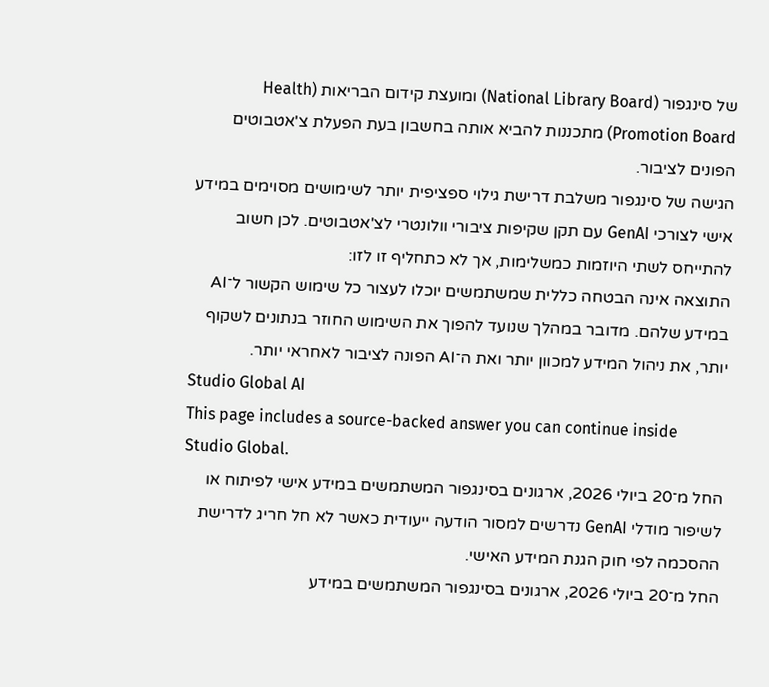של סינגפור (National Library Board) ומועצת קידום הבריאות (Health Promotion Board) מתכננות להביא אותה בחשבון בעת הפעלת צ'אטבוטים הפונים לציבור.
הגישה של סינגפור משלבת דרישת גילוי ספציפית יותר לשימושים מסוימים במידע אישי לצורכי GenAI עם תקן שקיפות ציבורי וולונטרי לצ'אטבוטים. לכן חשוב להתייחס לשתי היוזמות כמשלימות, אך לא כתחליף זו לזו:
התוצאה אינה הבטחה כללית שמשתמשים יוכלו לעצור כל שימוש הקשור ל־AI במידע שלהם. מדובר במהלך שנועד להפוך את השימוש החוזר בנתונים לשקוף יותר, את ניהול המידע למכוון יותר ואת ה־AI הפונה לציבור לאחראי יותר.
Studio Global AI
This page includes a source-backed answer you can continue inside Studio Global.
החל מ־20 ביולי 2026, ארגונים בסינגפור המשתמשים במידע אישי לפיתוח או לשיפור מודלי GenAI נדרשים למסור הודעה ייעודית כאשר לא חל חריג לדרישת ההסכמה לפי חוק הגנת המידע האישי.
החל מ־20 ביולי 2026, ארגונים בסינגפור המשתמשים במידע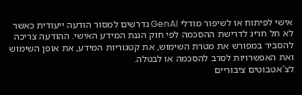אישי לפיתוח או לשיפור מודלי GenAI נדרשים למסור הודעה ייעודית כאשר לא חל חריג לדרישת ההסכמה לפי חוק הגנת המידע האישי. ההודעה צריכה להסביר במפורש את מטרת השימוש, את קטגוריות המידע, את אופן השימוש ואת האפשרויות לסרב להסכמה או לבטלה.
לצ'אטבוטים ציבוריים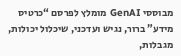מבוססי GenAI מומלץ לפרסם “כרטיס מידע” ברור, נגיש ועדכני, שיכלול יכולות, מגבלות,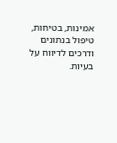אמינות, בטיחות, טיפול בנתונים ודרכים לדיווח על בעיות.